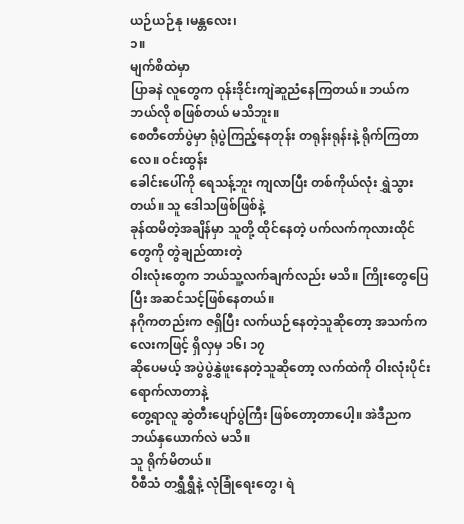ယဉ်ယဉ်နု ၊မန္တလေး၊
၁။
မျက်စိထဲမှာ
ပြာခနဲ လူတွေက ဝုန်းဒိုင်းကျဲဆူညံနေကြတယ်။ ဘယ်က ဘယ်လို စဖြစ်တယ် မသိဘူး။
စေတီတော်ပွဲမှာ ရုံပွဲကြည့်နေတုန်း တရုန်းရုန်းနဲ့ ရိုက်ကြတာလေ။ ဝင်းထွန်း
ခေါင်းပေါ်ကို ရေသန့်ဘူး ကျလာပြီး တစ်ကိုယ်လုံး ရွှဲသွားတယ်။ သူ ဒေါသဖြစ်ဖြစ်နဲ့
ခုန်ထမိတဲ့အချိန်မှာ သူတို့ ထိုင်နေတဲ့ ပက်လက်ကုလားထိုင်တွေကို တွဲချည်ထားတဲ့
ဝါးလုံးတွေက ဘယ်သူ့လက်ချက်လည်း မသိ။ ကြိုးတွေပြေပြီး အဆင်သင့်ဖြစ်နေတယ်။
နဂိုကတည်းက ဇရှိပြီး လက်ယဉ်နေတဲ့သူဆိုတော့ အသက်ကလေးကဖြင့် ရှိလှမှ ၁၆၊ ၁၇
ဆိုပေမယ့် အပွဲပွဲနွှဲဖူးနေတဲ့သူဆိုတော့ လက်ထဲကို ဝါးလုံးပိုင်း ရောက်လာတာနဲ့
တွေ့ရာလူ ဆွဲတီးပျော်ပွဲကြီး ဖြစ်တော့တာပေါ့။ အဲဒီညက ဘယ်နှယောက်လဲ မသိ။
သူ ရိုက်မိတယ်။
ဝီစီသံ တရွှီရွှီနဲ့ လုံခြုံရေးတွေ၊ ရဲ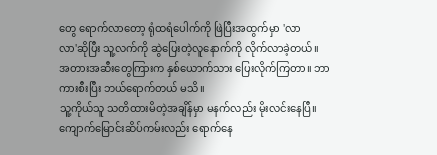တွေ ရောက်လာတော့ ရုံထရံပေါက်ကို ဖြဲပြီးအထွက်မှာ 'လာ
လာ'ဆိုပြီး သူ့လက်ကို ဆွဲပြေးတဲ့လူနောက်ကို လိုက်လာခဲ့တယ်။
အတားအဆီးတွေကြားက နှစ်ယောက်သား ပြေးလိုက်ကြတာ။ ဘာကားစီးပြီး ဘယ်ရောက်တယ် မသိ။
သူ့ကိုယ်သူ သတိထားမိတဲ့အချိန်မှာ မနက်လည်း မိုးလင်းနေပြီ။
ကျောက်မြောင်းဆိပ်ကမ်းလည်း ရောက်နေ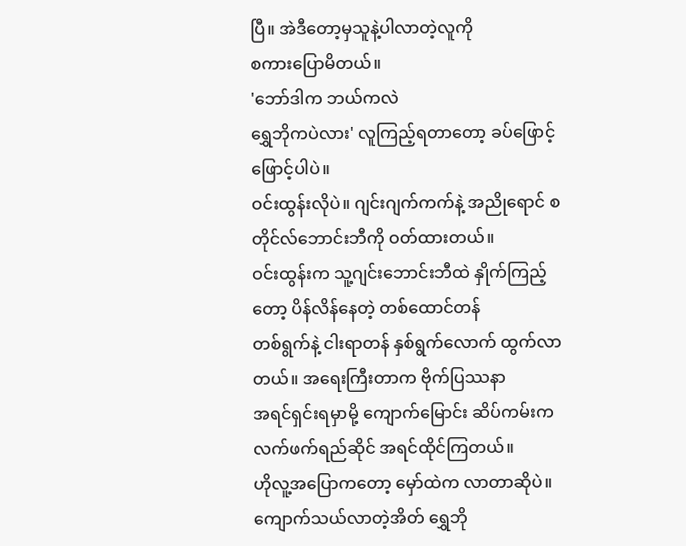ပြီ။ အဲဒီတော့မှသူနဲ့ပါလာတဲ့လူကို
စကားပြောမိတယ်။
'ဘော်ဒါက ဘယ်ကလဲ
ရွှေဘိုကပဲလား' လူကြည့်ရတာတော့ ခပ်ဖြောင့်ဖြောင့်ပါပဲ။
ဝင်းထွန်းလိုပဲ။ ဂျင်းဂျက်ကက်နဲ့ အညိုရောင် စတိုင်လ်ဘောင်းဘီကို ဝတ်ထားတယ်။
ဝင်းထွန်းက သူ့ဂျင်းဘောင်းဘီထဲ နှိုက်ကြည့်တော့ ပိန်လိန်နေတဲ့ တစ်ထောင်တန်
တစ်ရွက်နဲ့ ငါးရာတန် နှစ်ရွက်လောက် ထွက်လာတယ်။ အရေးကြီးတာက ဗိုက်ပြဿနာ
အရင်ရှင်းရမှာမို့ ကျောက်မြောင်း ဆိပ်ကမ်းကလက်ဖက်ရည်ဆိုင် အရင်ထိုင်ကြတယ်။
ဟိုလူ့အပြောကတော့ မှော်ထဲက လာတာဆိုပဲ။ ကျောက်သယ်လာတဲ့အိတ် ရွှေဘို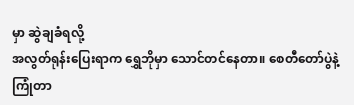မှာ ဆွဲချခံရလို့
အလွတ်ရုန်းပြေးရာက ရွှေဘိုမှာ သောင်တင်နေတာ။ စေတီတော်ပွဲနဲ့ ကြုံတာ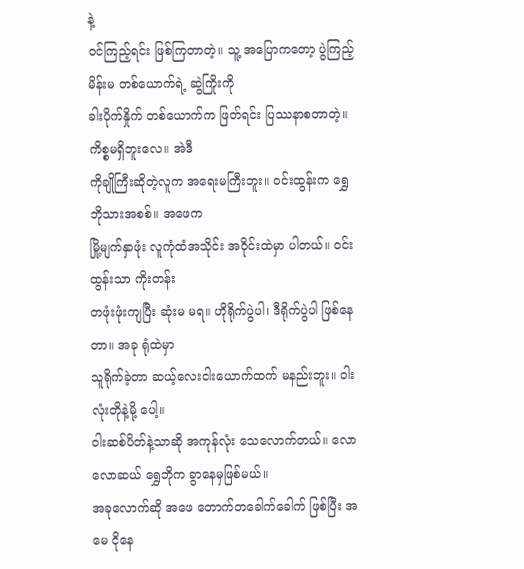နဲ့
ဝင်ကြည့်ရင်း ဖြစ်ကြတာတဲ့။ သူ့ အပြောကတော့ ပွဲကြည့်မိန်းမ တစ်ယောက်ရဲ့ ဆွဲကြိုးကို
ခါးပိုက်နှိုက် တစ်ယောက်က ဖြတ်ရင်း ပြဿနာစတာတဲ့။ ကိစ္စမရှိဘူးလေ။ အဲဒီ
ကိုချိုကြီးဆိုတဲ့လူက အရေးမကြီးဘူး။ ဝင်းထွန်းက ရွှေဘိုသားအစစ်။ အဖေက
မြို့မျက်နှာဖုံး လူကုံထံအသိုင်း အဝိုင်းထဲမှာ ပါတယ်။ ဝင်းထွန်းသာ ကိုးတန်း
တဖုံးဖုံးကျပြီး ဆုံးမ မရ။ ဟိုရိုက်ပွဲပါ၊ ဒီရိုက်ပွဲပါ ဖြစ်နေတာ။ အခု ရုံထဲမှာ
သူရိုက်ခဲ့တာ ဆယ့်လေးငါးယောက်ထက် မနည်းဘူး။ ဝါးလုံးတိုနဲ့မို့ ပေါ့။
ဝါးဆစ်ပိတ်နဲ့သာဆို အကုန်လုံး သေလောက်တယ်။ လောလောဆယ် ရွှေဘိုက ခွာနေမှဖြစ်မယ်။
အခုလောက်ဆို အဖေ တောက်တခေါက်ခေါက် ဖြစ်ပြီး အမေ ငိုနေ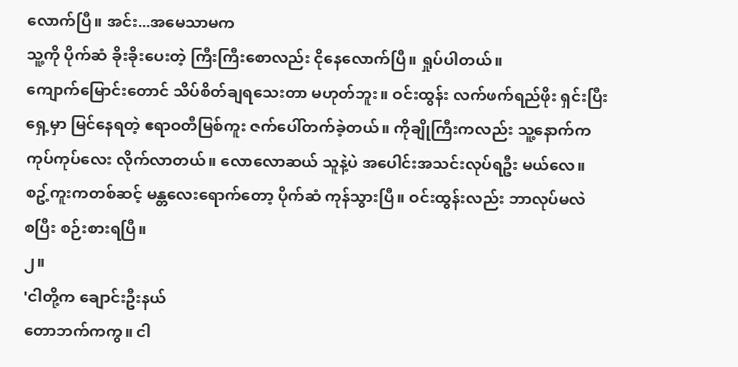လောက်ပြီ။ အင်း...အမေသာမက
သူ့ကို ပိုက်ဆံ ခိုးခိုးပေးတဲ့ ကြီးကြီးစောလည်း ငိုနေလောက်ပြီ။ ရှုပ်ပါတယ်။
ကျောက်မြောင်းတောင် သိပ်စိတ်ချရသေးတာ မဟုတ်ဘူး။ ဝင်းထွန်း လက်ဖက်ရည်ဖိုး ရှင်းပြီး
ရှေ့မှာ မြင်နေရတဲ့ ဧရာဝတီမြစ်ကူး ဇက်ပေါ်တက်ခဲ့တယ်။ ကိုချိုကြီးကလည်း သူ့နောက်က
ကုပ်ကုပ်လေး လိုက်လာတယ်။ လောလောဆယ် သူနဲ့ပဲ အပေါင်းအသင်းလုပ်ရဦး မယ်လေ။
စဥ့်ကူးကတစ်ဆင့် မန္တလေးရောက်တော့ ပိုက်ဆံ ကုန်သွားပြီ။ ဝင်းထွန်းလည်း ဘာလုပ်မလဲ
စပြီး စဉ်းစားရပြီ။
၂။
'ငါတို့က ချောင်းဦးနယ်
တောဘက်ကကွ။ ငါ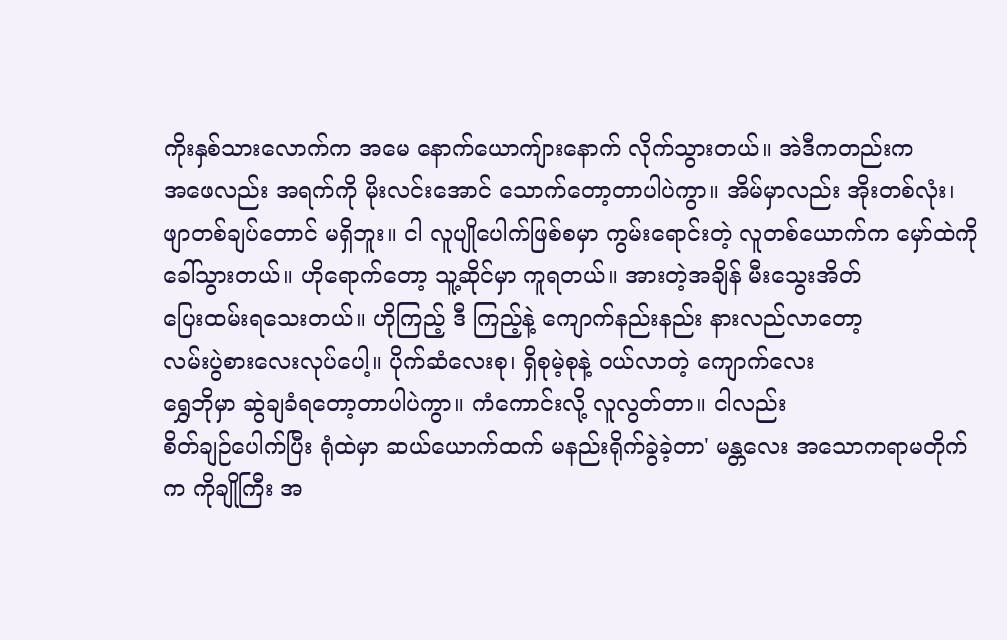ကိုးနှစ်သားလောက်က အမေ နောက်ယောကျ်ားနောက် လိုက်သွားတယ်။ အဲဒီကတည်းက
အဖေလည်း အရက်ကို မိုးလင်းအောင် သောက်တော့တာပါပဲကွာ။ အိမ်မှာလည်း အိုးတစ်လုံး၊
ဖျာတစ်ချပ်တောင် မရှိဘူး။ ငါ လူပျိုပေါက်ဖြစ်စမှာ ကွမ်းရောင်းတဲ့ လူတစ်ယောက်က မှော်ထဲကို
ခေါ်သွားတယ်။ ဟိုရောက်တော့ သူ့ဆိုင်မှာ ကူရတယ်။ အားတဲ့အချိန် မီးသွေးအိတ်
ပြေးထမ်းရသေးတယ်။ ဟိုကြည့် ဒီ ကြည့်နဲ့ ကျောက်နည်းနည်း နားလည်လာတော့
လမ်းပွဲစားလေးလုပ်ပေါ့။ ပိုက်ဆံလေးစု၊ ရှိစုမဲ့စုနဲ့ ဝယ်လာတဲ့ ကျောက်လေး
ရွှေဘိုမှာ ဆွဲချခံရတော့တာပါပဲကွာ။ ကံကောင်းလို့ လူလွတ်တာ။ ငါလည်း
စိတ်ချဉ်ပေါက်ပြီး ရုံထဲမှာ ဆယ်ယောက်ထက် မနည်းရိုက်ခွဲခဲ့တာ' မန္တလေး အသောကရာမတိုက်က ကိုချိုကြီး အ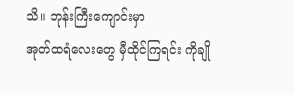သိ။ ဘုန်းကြီးကျောင်းမှာ
အုတ်ထရံလေးတွေ မှီထိုင်ကြရင်း ကိုချို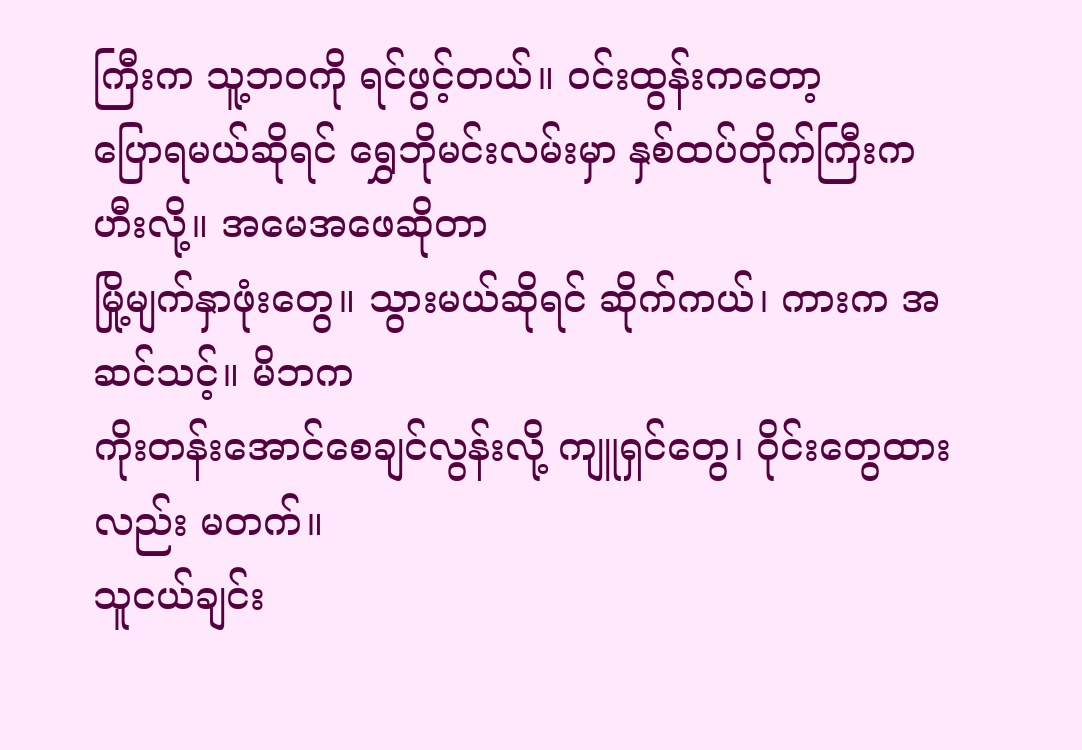ကြီးက သူ့ဘဝကို ရင်ဖွင့်တယ်။ ဝင်းထွန်းကတော့
ပြောရမယ်ဆိုရင် ရွှေဘိုမင်းလမ်းမှာ နှစ်ထပ်တိုက်ကြီးက ဟီးလို့။ အမေအဖေဆိုတာ
မြို့မျက်နှာဖုံးတွေ။ သွားမယ်ဆိုရင် ဆိုက်ကယ်၊ ကားက အဆင်သင့်။ မိဘက
ကိုးတန်းအောင်စေချင်လွန်းလို့ ကျူရှင်တွေ၊ ဝိုင်းတွေထားလည်း မတက်။
သူငယ်ချင်း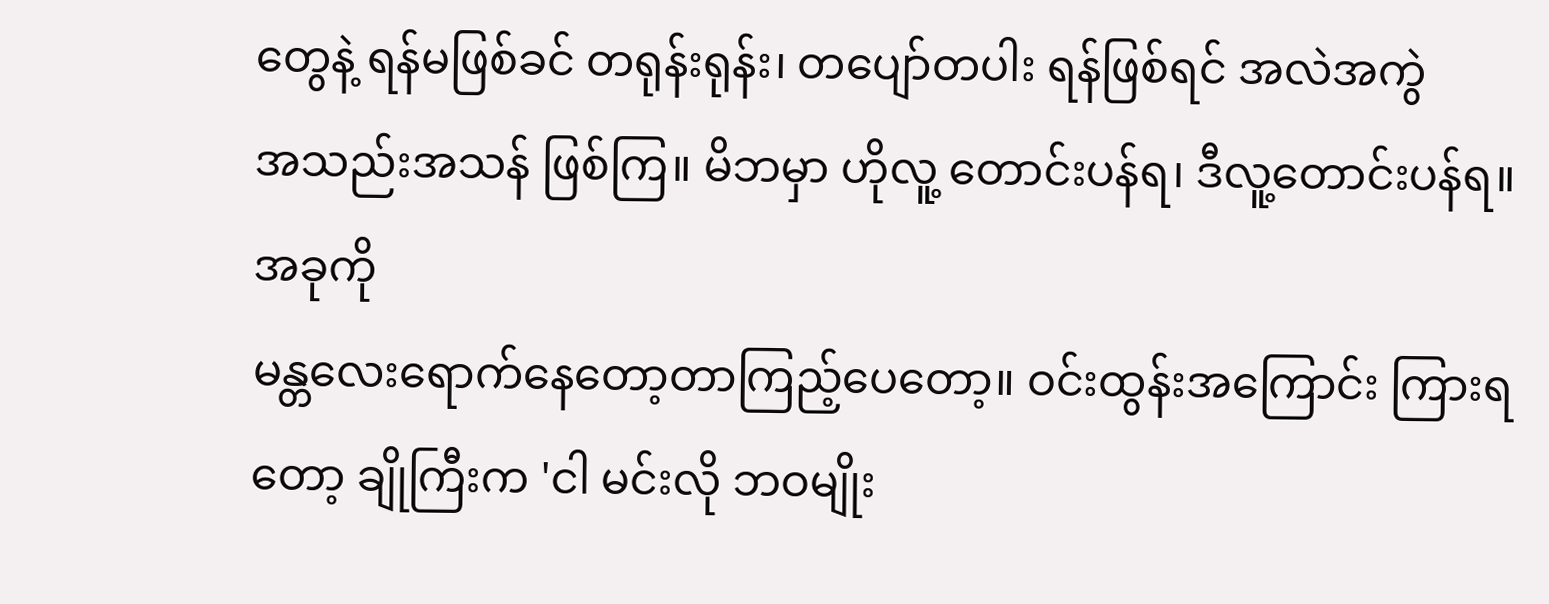တွေနဲ့ ရန်မဖြစ်ခင် တရုန်းရုန်း၊ တပျော်တပါး ရန်ဖြစ်ရင် အလဲအကွဲ
အသည်းအသန် ဖြစ်ကြ။ မိဘမှာ ဟိုလူ့ တောင်းပန်ရ၊ ဒီလူ့တောင်းပန်ရ။ အခုကို
မန္တလေးရောက်နေတော့တာကြည့်ပေတော့။ ဝင်းထွန်းအကြောင်း ကြားရတော့ ချိုကြီးက 'ငါ မင်းလို ဘဝမျိုး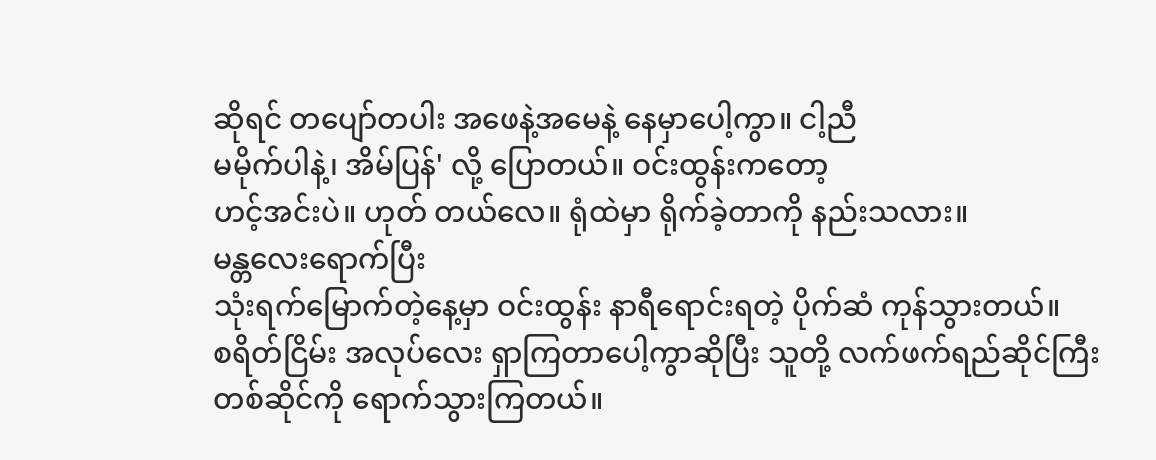ဆိုရင် တပျော်တပါး အဖေနဲ့အမေနဲ့ နေမှာပေါ့ကွာ။ ငါ့ညီ
မမိုက်ပါနဲ့၊ အိမ်ပြန်' လို့ ပြောတယ်။ ဝင်းထွန်းကတော့
ဟင့်အင်းပဲ။ ဟုတ် တယ်လေ။ ရုံထဲမှာ ရိုက်ခဲ့တာကို နည်းသလား။
မန္တလေးရောက်ပြီး
သုံးရက်မြောက်တဲ့နေ့မှာ ဝင်းထွန်း နာရီရောင်းရတဲ့ ပိုက်ဆံ ကုန်သွားတယ်။
စရိတ်ငြိမ်း အလုပ်လေး ရှာကြတာပေါ့ကွာဆိုပြီး သူတို့ လက်ဖက်ရည်ဆိုင်ကြီး
တစ်ဆိုင်ကို ရောက်သွားကြတယ်။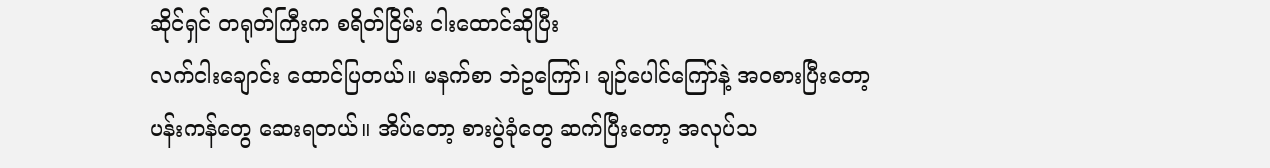ဆိုင်ရှင် တရုတ်ကြီးက စရိတ်ငြိမ်း ငါးထောင်ဆိုပြီး
လက်ငါးချောင်း ထောင်ပြတယ်။ မနက်စာ ဘဲဥကြော်၊ ချဉ်ပေါင်ကြော်နဲ့ အဝစားပြီးတော့
ပန်းကန်တွေ ဆေးရတယ်။ အိပ်တော့ စားပွဲခုံတွေ ဆက်ပြီးတော့ အလုပ်သ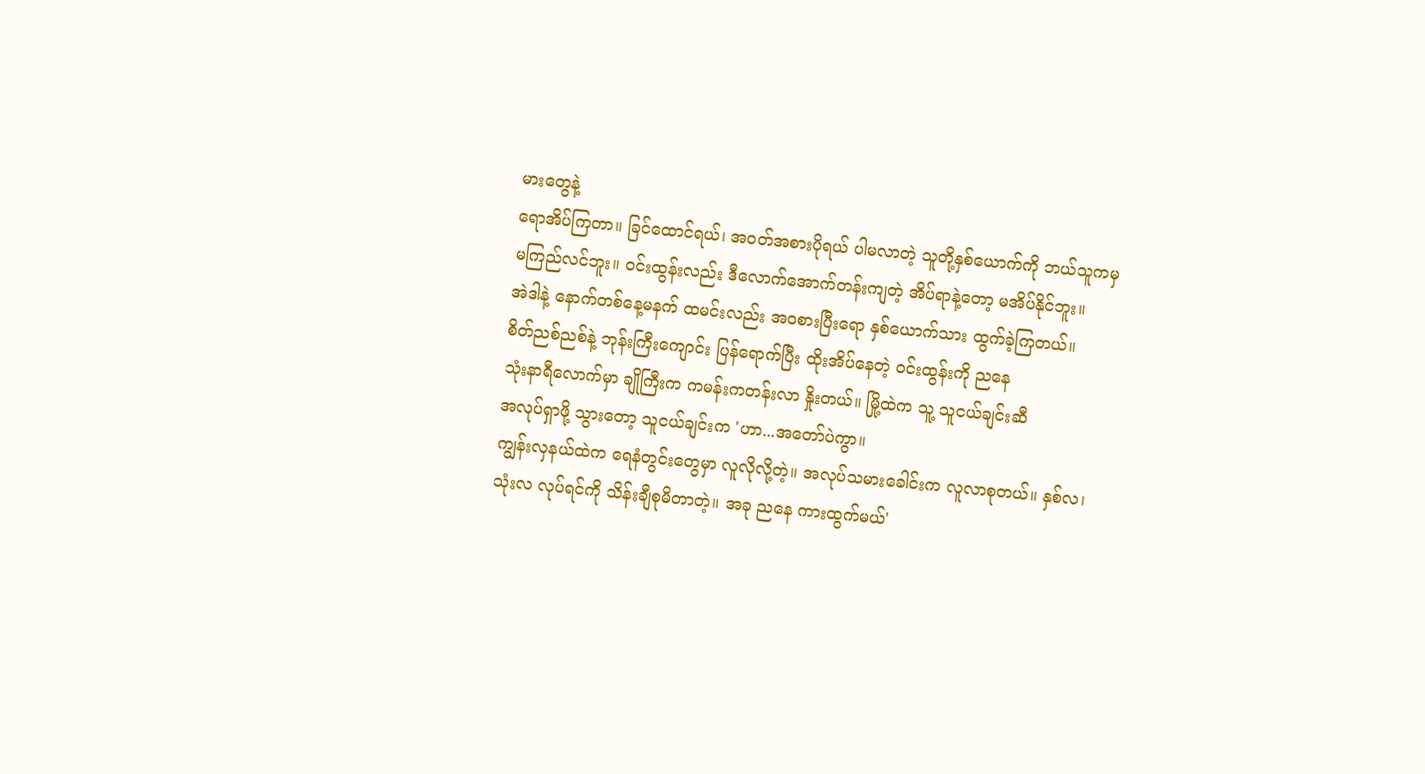မားတွေနဲ့
ရောအိပ်ကြတာ။ ခြင်ထောင်ရယ်၊ အဝတ်အစားပိုရယ် ပါမလာတဲ့ သူတို့နှစ်ယောက်ကို ဘယ်သူကမှ
မကြည်လင်ဘူး။ ဝင်းထွန်းလည်း ဒီလောက်အောက်တန်းကျတဲ့ အိပ်ရာနဲ့တော့ မအိပ်နိုင်ဘူး။
အဲဒါနဲ့ နောက်တစ်နေ့မနက် ထမင်းလည်း အဝစားပြီးရော နှစ်ယောက်သား ထွက်ခဲ့ကြတယ်။
စိတ်ညစ်ညစ်နဲ့ ဘုန်းကြီးကျောင်း ပြန်ရောက်ပြီး ထိုးအိပ်နေတဲ့ ဝင်းထွန်းကို ညနေ
သုံးနာရီလောက်မှာ ချိုကြီးက ကမန်းကတန်းလာ နှိုးတယ်။ မြို့ထဲက သူ့ သူငယ်ချင်းဆီ
အလုပ်ရှာဖို့ သွားတော့ သူငယ်ချင်းက 'ဟာ...အတော်ပဲကွာ။
ကျွန်းလှနယ်ထဲက ရေနံတွင်းတွေမှာ လူလိုလို့တဲ့။ အလုပ်သမားခေါင်းက လူလာစုတယ်။ နှစ်လ၊
သုံးလ လုပ်ရင်ကို သိန်းချီစုမိတာတဲ့။ အခု ညနေ ကားထွက်မယ်'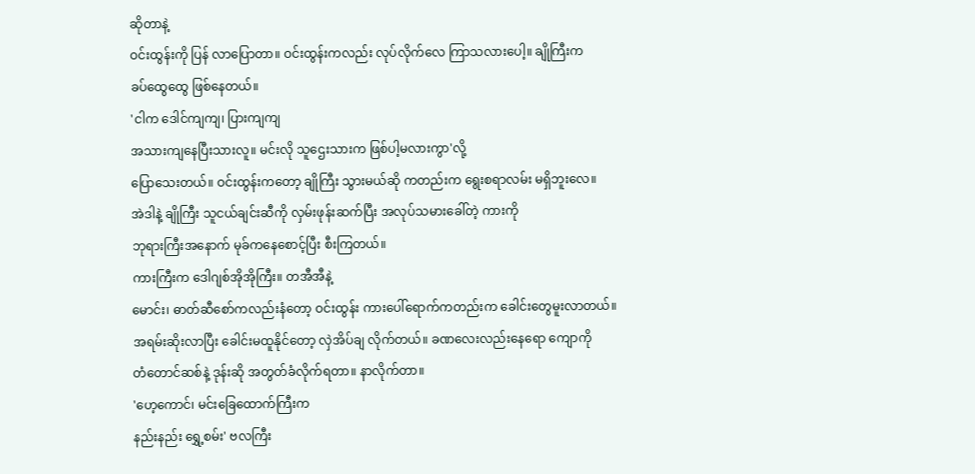ဆိုတာနဲ့
ဝင်းထွန်းကို ပြန် လာပြောတာ။ ဝင်းထွန်းကလည်း လုပ်လိုက်လေ ကြာသလားပေါ့။ ချိုကြီးက
ခပ်ထွေထွေ ဖြစ်နေတယ်။
'ငါက ဒေါင်ကျကျ၊ ပြားကျကျ
အသားကျနေပြီးသားလူ။ မင်းလို သူဌေးသားက ဖြစ်ပါ့မလားကွာ'လို့
ပြောသေးတယ်။ ဝင်းထွန်းကတော့ ချိုကြီး သွားမယ်ဆို ကတည်းက ရွေးစရာလမ်း မရှိဘူးလေ။
အဲဒါနဲ့ ချိုကြီး သူငယ်ချင်းဆီကို လှမ်းဖုန်းဆက်ပြီး အလုပ်သမားခေါ်တဲ့ ကားကို
ဘုရားကြီးအနောက် မုခ်ကနေစောင့်ပြီး စီးကြတယ်။
ကားကြီးက ဒေါဂျစ်အိုအိုကြီး။ တအီအီနဲ့
မောင်း၊ ဓာတ်ဆီစော်ကလည်းနံတော့ ဝင်းထွန်း ကားပေါ်ရောက်ကတည်းက ခေါင်းတွေမူးလာတယ်။
အရမ်းဆိုးလာပြီး ခေါင်းမထူနိုင်တော့ လှဲအိပ်ချ လိုက်တယ်။ ခဏလေးလည်းနေရော ကျောကို
တံတောင်ဆစ်နဲ့ ဒုန်းဆို အတွတ်ခံလိုက်ရတာ။ နာလိုက်တာ။
'ဟေ့ကောင်၊ မင်းခြေထောက်ကြီးက
နည်းနည်း ရွှေ့စမ်း' ဗလကြီး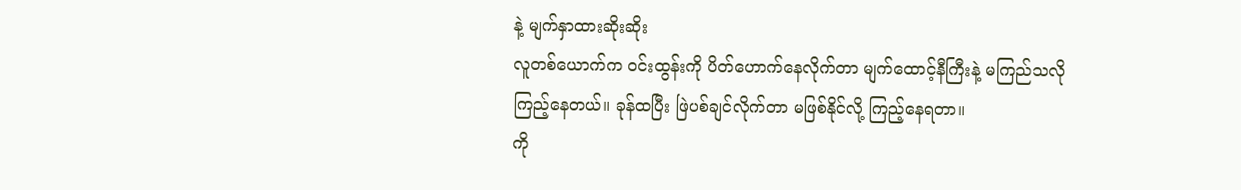နဲ့ မျက်နှာထားဆိုးဆိုး
လူတစ်ယောက်က ဝင်းထွန်းကို ပိတ်ဟောက်နေလိုက်တာ မျက်ထောင့်နီကြီးနဲ့ မကြည်သလို
ကြည့်နေတယ်။ ခုန်ထပြီး ဖြဲပစ်ချင်လိုက်တာ မဖြစ်နိုင်လို့ ကြည့်နေရတာ။
ကို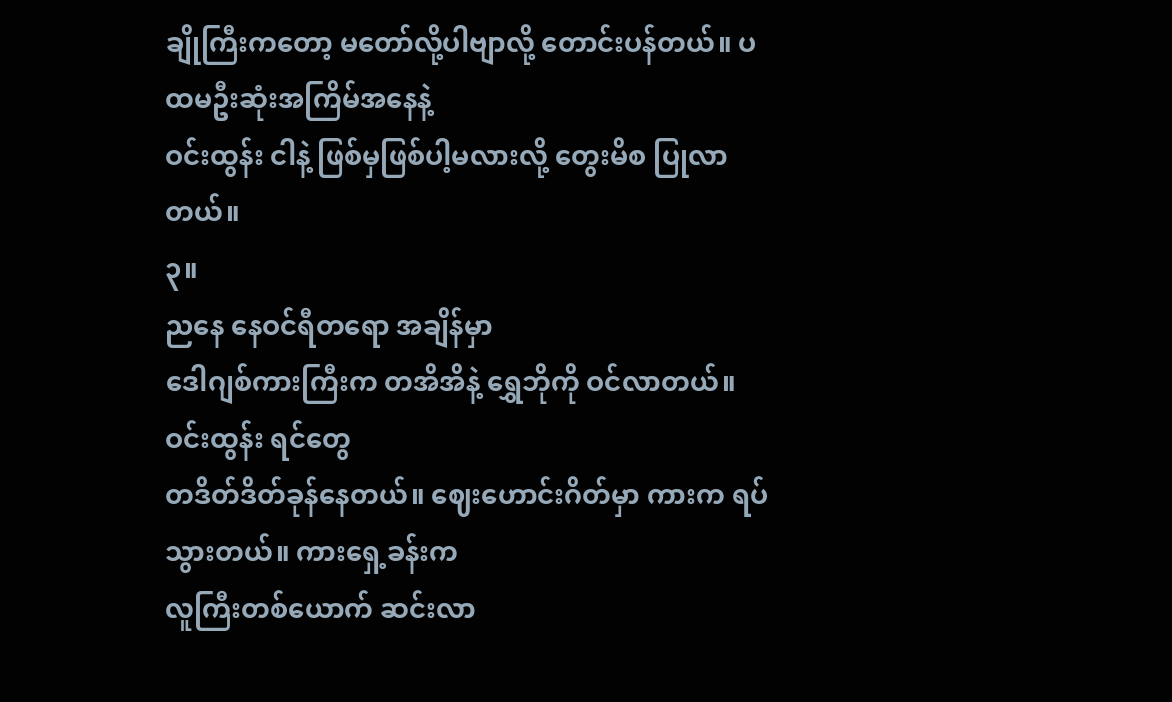ချိုကြီးကတော့ မတော်လို့ပါဗျာလို့ တောင်းပန်တယ်။ ပထမဦးဆုံးအကြိမ်အနေနဲ့
ဝင်းထွန်း ငါနဲ့ ဖြစ်မှဖြစ်ပါ့မလားလို့ တွေးမိစ ပြုလာတယ်။
၃။
ညနေ နေဝင်ရီတရော အချိန်မှာ
ဒေါဂျစ်ကားကြီးက တအိအိနဲ့ ရွှေဘိုကို ဝင်လာတယ်။ ဝင်းထွန်း ရင်တွေ
တဒိတ်ဒိတ်ခုန်နေတယ်။ ဈေးဟောင်းဂိတ်မှာ ကားက ရပ်သွားတယ်။ ကားရှေ့ခန်းက
လူကြီးတစ်ယောက် ဆင်းလာ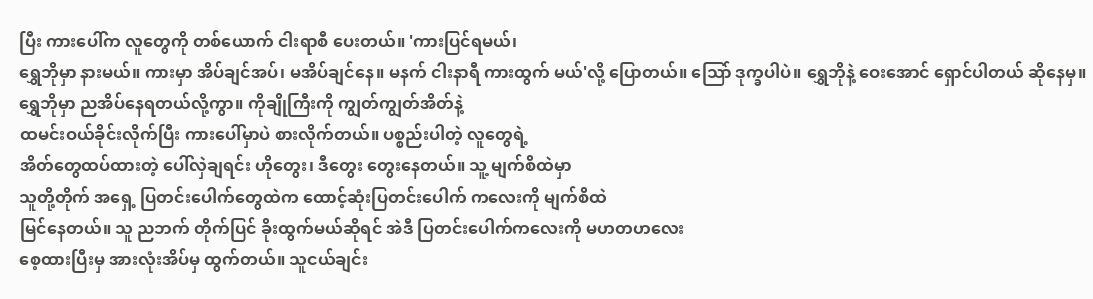ပြီး ကားပေါ်က လူတွေကို တစ်ယောက် ငါးရာစီ ပေးတယ်။ 'ကားပြင်ရမယ်၊
ရွှေဘိုမှာ နားမယ်။ ကားမှာ အိပ်ချင်အပ်၊ မအိပ်ချင်နေ။ မနက် ငါးနာရီ ကားထွက် မယ်'လို့ ပြောတယ်။ သြော် ဒုက္ခပါပဲ။ ရွှေဘိုနဲ့ ဝေးအောင် ရှောင်ပါတယ် ဆိုနေမှ။
ရွှေဘိုမှာ ညအိပ်နေရတယ်လို့ကွာ။ ကိုချိုကြီးကို ကျွတ်ကျွတ်အိတ်နဲ့
ထမင်းဝယ်ခိုင်းလိုက်ပြီး ကားပေါ်မှာပဲ စားလိုက်တယ်။ ပစ္စည်းပါတဲ့ လူတွေရဲ့
အိတ်တွေထပ်ထားတဲ့ ပေါ်လှဲချရင်း ဟိုတွေး၊ ဒီတွေး တွေးနေတယ်။ သူ့ မျက်စိထဲမှာ
သူတို့တိုက် အရှေ့ ပြတင်းပေါက်တွေထဲက ထောင့်ဆုံးပြတင်းပေါက် ကလေးကို မျက်စိထဲ
မြင်နေတယ်။ သူ ညဘက် တိုက်ပြင် ခိုးထွက်မယ်ဆိုရင် အဲဒီ ပြတင်းပေါက်ကလေးကို မဟတဟလေး
စေ့ထားပြီးမှ အားလုံးအိပ်မှ ထွက်တယ်။ သူငယ်ချင်း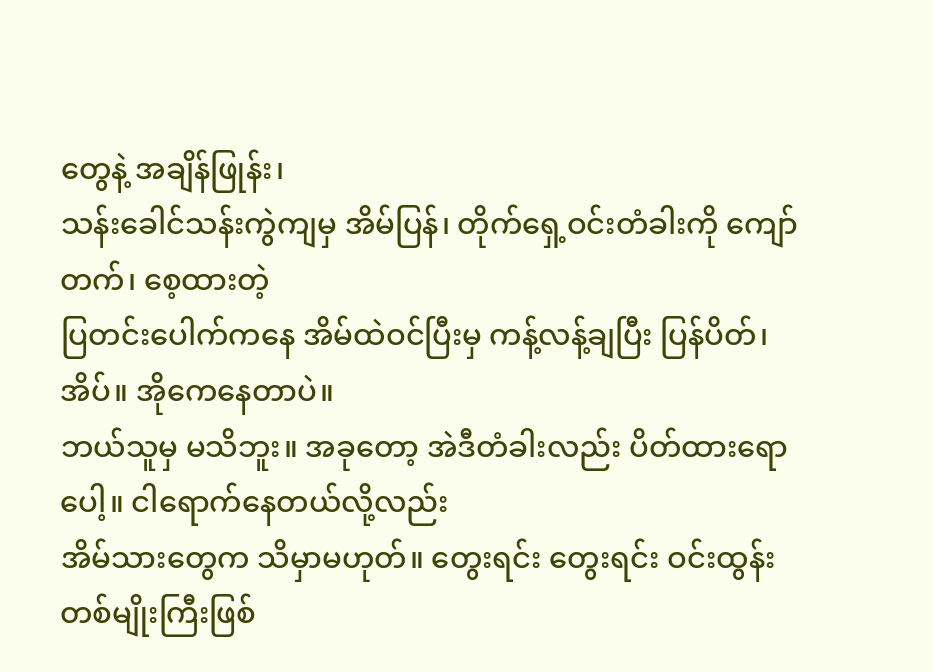တွေနဲ့ အချိန်ဖြုန်း၊
သန်းခေါင်သန်းကွဲကျမှ အိမ်ပြန်၊ တိုက်ရှေ့ဝင်းတံခါးကို ကျော်တက်၊ စေ့ထားတဲ့
ပြတင်းပေါက်ကနေ အိမ်ထဲဝင်ပြီးမှ ကန့်လန့်ချပြီး ပြန်ပိတ်၊ အိပ်။ အိုကေနေတာပဲ။
ဘယ်သူမှ မသိဘူး။ အခုတော့ အဲဒီတံခါးလည်း ပိတ်ထားရောပေါ့။ ငါရောက်နေတယ်လို့လည်း
အိမ်သားတွေက သိမှာမဟုတ်။ တွေးရင်း တွေးရင်း ဝင်းထွန်း တစ်မျိုးကြီးဖြစ်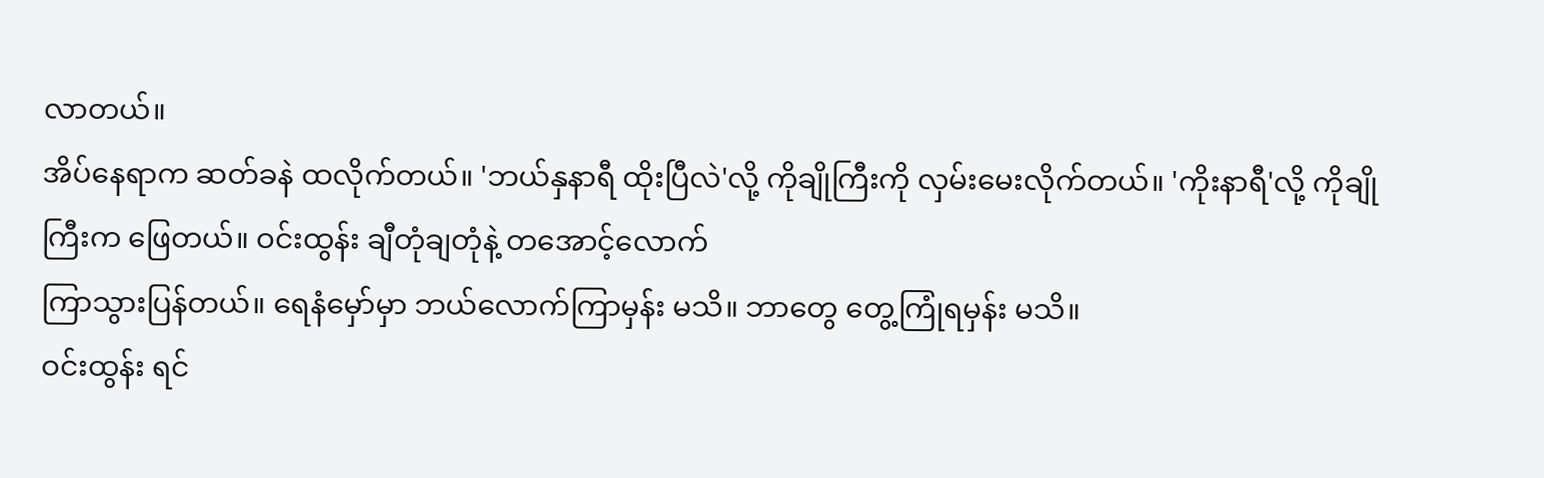လာတယ်။
အိပ်နေရာက ဆတ်ခနဲ ထလိုက်တယ်။ 'ဘယ်နှနာရီ ထိုးပြီလဲ'လို့ ကိုချိုကြီးကို လှမ်းမေးလိုက်တယ်။ 'ကိုးနာရီ'လို့ ကိုချိုကြီးက ဖြေတယ်။ ဝင်းထွန်း ချီတုံချတုံနဲ့ တအောင့်လောက်
ကြာသွားပြန်တယ်။ ရေနံမှော်မှာ ဘယ်လောက်ကြာမှန်း မသိ။ ဘာတွေ တွေ့ကြုံရမှန်း မသိ။
ဝင်းထွန်း ရင်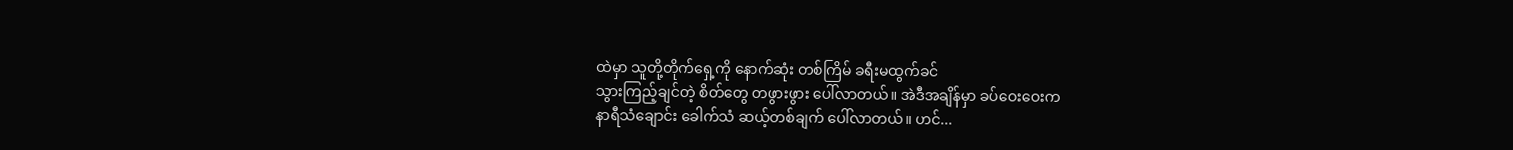ထဲမှာ သူတို့တိုက်ရှေ့ကို နောက်ဆုံး တစ်ကြိမ် ခရီးမထွက်ခင်
သွားကြည့်ချင်တဲ့ စိတ်တွေ တဖွားဖွား ပေါ်လာတယ်။ အဲဒီအချိန်မှာ ခပ်ဝေးဝေးက
နာရီသံချောင်း ခေါက်သံ ဆယ့်တစ်ချက် ပေါ်လာတယ်။ ဟင်...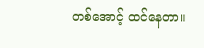တစ်အောင့် ထင်နေတာ။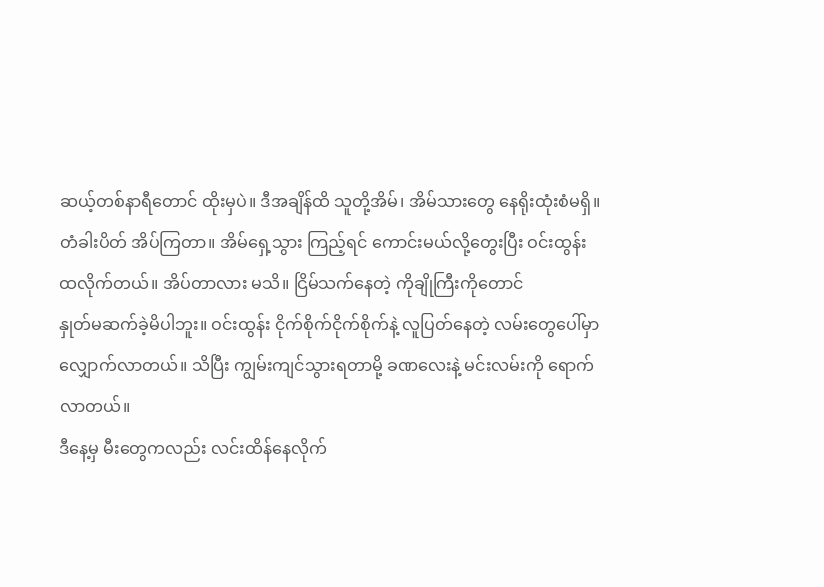ဆယ့်တစ်နာရီတောင် ထိုးမှပဲ။ ဒီအချိန်ထိ သူတို့အိမ်၊ အိမ်သားတွေ နေရိုးထုံးစံမရှိ။
တံခါးပိတ် အိပ်ကြတာ။ အိမ်ရှေ့သွား ကြည့်ရင် ကောင်းမယ်လို့တွေးပြီး ဝင်းထွန်း
ထလိုက်တယ်။ အိပ်တာလား မသိ။ ငြိမ်သက်နေတဲ့ ကိုချိုကြီးကိုတောင်
နှုတ်မဆက်ခဲ့မိပါဘူး။ ဝင်းထွန်း ငိုက်စိုက်ငိုက်စိုက်နဲ့ လူပြတ်နေတဲ့ လမ်းတွေပေါ်မှာ
လျှောက်လာတယ်။ သိပြီး ကျွမ်းကျင်သွားရတာမို့ ခဏလေးနဲ့ မင်းလမ်းကို ရောက်လာတယ်။
ဒီနေ့မှ မီးတွေကလည်း လင်းထိန်နေလိုက်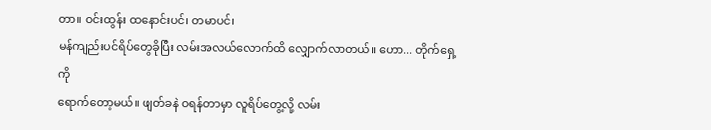တာ။ ဝင်းထွန်း ထနောင်းပင်၊ တမာပင်၊
မန်ကျည်းပင်ရိပ်တွေခိုပြီး လမ်းအလယ်လောက်ထိ လျှောက်လာတယ်။ ဟော... တိုက်ရှေ့ကို
ရောက်တော့မယ်။ ဖျတ်ခနဲ ဝရန်တာမှာ လူရိပ်တွေ့လို့ လမ်း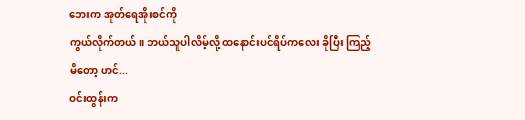ဘေးက အုတ်ရေအိုးစင်ကို
ကွယ်လိုက်တယ်။ ဘယ်သူပါလိမ့်လို့ ထနောင်းပင်ရိပ်ကလေး ခိုပြီး ကြည့်မိတော့ ဟင်...
ဝင်းထွန်းက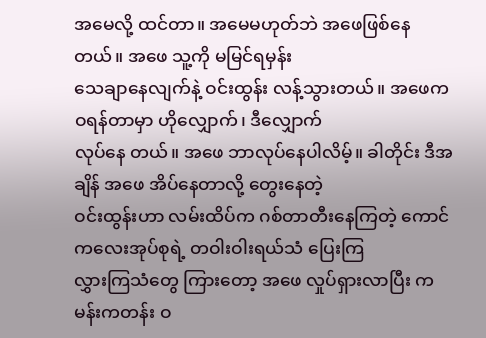အမေလို့ ထင်တာ။ အမေမဟုတ်ဘဲ အဖေဖြစ်နေတယ်။ အဖေ သူ့ကို မမြင်ရမှန်း
သေချာနေလျက်နဲ့ ဝင်းထွန်း လန့်သွားတယ်။ အဖေက ဝရန်တာမှာ ဟိုလျှောက်၊ ဒီလျှောက်
လုပ်နေ တယ်။ အဖေ ဘာလုပ်နေပါလိမ့်။ ခါတိုင်း ဒီအချိန် အဖေ အိပ်နေတာလို့ တွေးနေတဲ့
ဝင်းထွန်းဟာ လမ်းထိပ်က ဂစ်တာတီးနေကြတဲ့ ကောင်ကလေးအုပ်စုရဲ့ တဝါးဝါးရယ်သံ ပြေးကြ
လွှားကြသံတွေ ကြားတော့ အဖေ လှုပ်ရှားလာပြီး ကမန်းကတန်း ဝ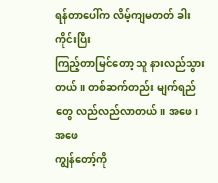ရန်တာပေါ်က လိမ့်ကျမတတ် ခါးကိုင်းပြီး
ကြည့်တာမြင်တော့ သူ နားလည်သွားတယ်။ တစ်ဆက်တည်း မျက်ရည်တွေ လည်လည်လာတယ်။ အဖေ၊ အဖေ
ကျွန်တော့်ကို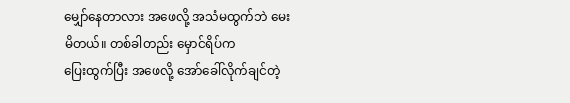မျှော်နေတာလား အဖေလို့ အသံမထွက်ဘဲ မေးမိတယ်။ တစ်ခါတည်း မှောင်ရိပ်က
ပြေးထွက်ပြီး အဖေလို့ အော်ခေါ်လိုက်ချင်တဲ့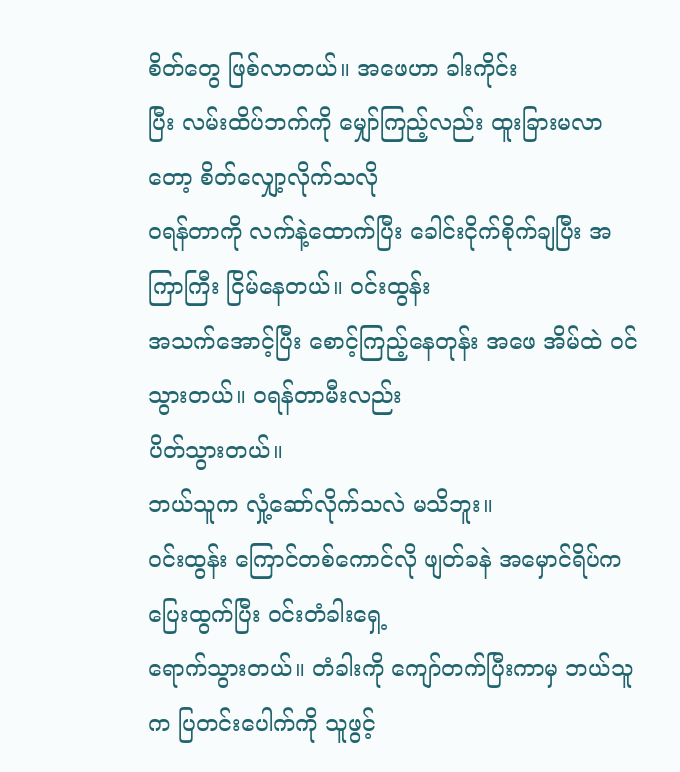စိတ်တွေ ဖြစ်လာတယ်။ အဖေဟာ ခါးကိုင်း
ပြီး လမ်းထိပ်ဘက်ကို မျှော်ကြည့်လည်း ထူးခြားမလာတော့ စိတ်လျှော့လိုက်သလို
ဝရန်တာကို လက်နဲ့ထောက်ပြီး ခေါင်းငိုက်စိုက်ချပြီး အကြာကြီး ငြိမ်နေတယ်။ ဝင်းထွန်း
အသက်အောင့်ပြီး စောင့်ကြည့်နေတုန်း အဖေ အိမ်ထဲ ဝင်သွားတယ်။ ဝရန်တာမီးလည်း
ပိတ်သွားတယ်။
ဘယ်သူက လှုံ့ဆော်လိုက်သလဲ မသိဘူး။
ဝင်းထွန်း ကြောင်တစ်ကောင်လို ဖျတ်ခနဲ အမှောင်ရိပ်က ပြေးထွက်ပြီး ဝင်းတံခါးရှေ့
ရောက်သွားတယ်။ တံခါးကို ကျော်တက်ပြီးကာမှ ဘယ်သူက ပြတင်းပေါက်ကို သူဖွင့်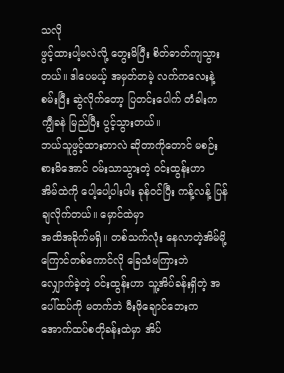သလို
ဖွင့်ထားပါ့မလဲလို့ တွေးမိပြီး စိတ်ဓာတ်ကျသွားတယ်။ ဒါပေမယ့် အမှတ်တမဲ့ လက်ကလေးနဲ့
စမ်းပြီး ဆွဲလိုက်တော့ ပြတင်းပေါက် တံခါးက ကျွီခနဲ မြည်ပြီး ပွင့်သွားတယ်။
ဘယ်သူဖွင့်ထားတာလဲ ဆိုတာကိုတောင် မစဉ်းစားမိအောင် ဝမ်းသာသွားတဲ့ ဝင်းထွန်းဟာ
အိမ်ထဲကို ပေါ့ပေါ့ပါးပါး ခုန်ဝင်ပြီး ကန့်လန့် ပြန်ချလိုက်တယ်။ မှောင်ထဲမှာ
အထိအခိုက်မရှိ။ တစ်သက်လုံး နေလာတဲ့အိမ်မို့ ကြောင်တစ်ကောင်လို ခြေသံမကြားဘဲ
လျှောက်ခဲ့တဲ့ ဝင်းထွန်းဟာ သူ့အိပ်ခန်းရှိတဲ့ အပေါ်ထပ်ကို မတက်ဘဲ မီးဖိုချောင်ဘေးက
အောက်ထပ်စတိုခန်းထဲမှာ အိပ်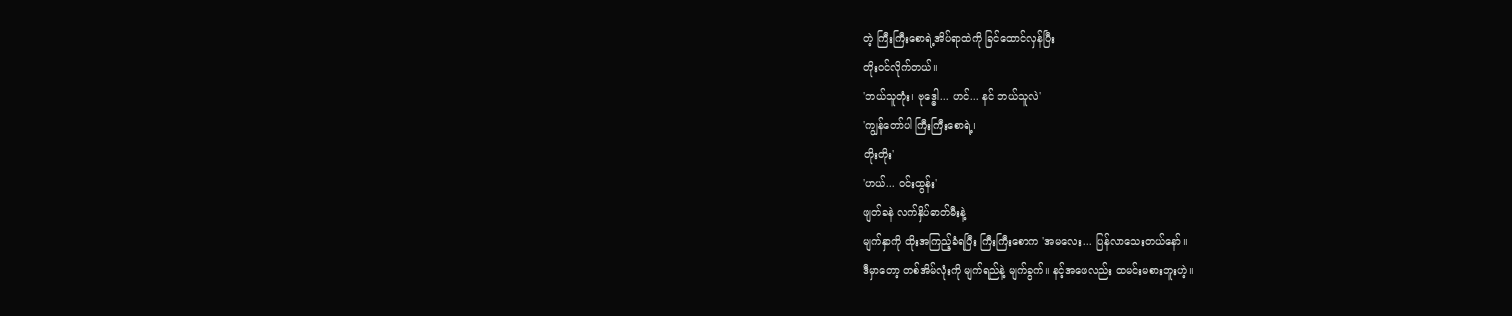တဲ့ ကြီးကြီးစောရဲ့အိပ်ရာထဲကို ခြင်ထောင်လှန်ပြီး
တိုးဝင်လိုက်တယ်။
'ဘယ်သူတုံး၊ ဗုဒ္ဓေါ... ဟင်... နင် ဘယ်သူလဲ'
'ကျွန်တော်ပါ ကြီးကြီးစောရဲ့၊
တိုးတိုး'
'ဟယ်... ဝင်းထွန်း'
ဖျတ်ခနဲ လက်နှိပ်ဓာတ်မီးနဲ့
မျက်နှာကို ထိုးအကြည့်ခံရပြီး ကြီးကြီးစောက 'အမလေး... ပြန်လာသေးတယ်နော်။
ဒီမှာတော့ တစ်အိမ်လုံးကို မျက်ရည်နဲ့ မျက်ခွက်။ နင့်အဖေလည်း ထမင်းမစားဘူးဟဲ့။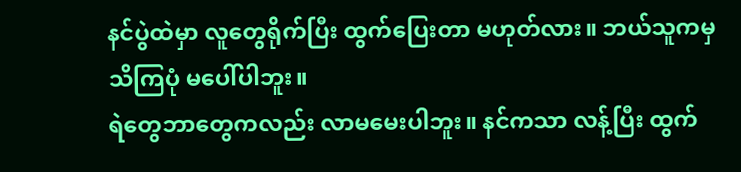နင်ပွဲထဲမှာ လူတွေရိုက်ပြီး ထွက်ပြေးတာ မဟုတ်လား။ ဘယ်သူကမှ သိကြပုံ မပေါ်ပါဘူး။
ရဲတွေဘာတွေကလည်း လာမမေးပါဘူး။ နင်ကသာ လန့်ပြီး ထွက်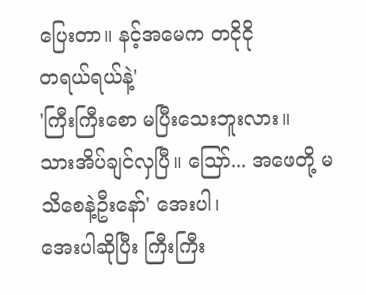ပြေးတာ။ နင့်အမေက တငိုငို
တရယ်ရယ်နဲ့'
'ကြီးကြီးစော မပြီးသေးဘူးလား။
သားအိပ်ချင်လှပြီ။ သြော်... အဖေတို့ မသိစေနဲ့ဦးနော်' အေးပါ၊
အေးပါဆိုပြီး ကြီးကြီး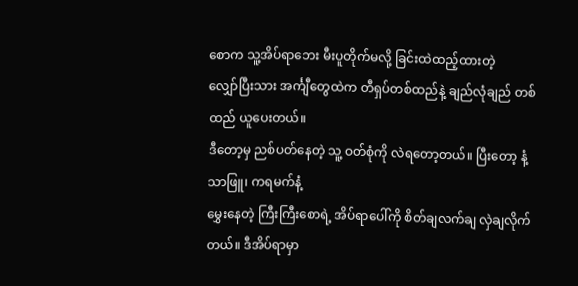စောက သူ့အိပ်ရာဘေး မီးပူတိုက်မလို့ ခြင်းထဲထည့်ထားတဲ့
လျှော်ပြီးသား အင်္ကျီတွေထဲက တီရှပ်တစ်ထည်နဲ့ ချည်လုံချည် တစ်ထည် ယူပေးတယ်။
ဒီတော့မှ ညစ်ပတ်နေတဲ့ သူ့ ဝတ်စုံကို လဲရတော့တယ်။ ပြီးတော့ နံ့သာဖြူ၊ ကရမက်နံ့
မွှေးနေတဲ့ ကြီးကြီးစောရဲ့ အိပ်ရာပေါ်ကို စိတ်ချလက်ချ လှဲချလိုက်တယ်။ ဒီအိပ်ရာမှာ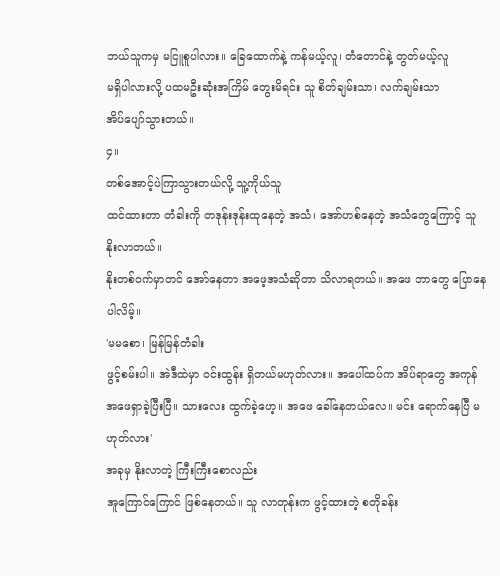ဘယ်သူကမှ မငြူစူပါလား။ ခြေထောက်နဲ့ ကန်မယ့်လူ၊ တံတောင်နဲ့ တွတ်မယ့်လူ
မရှိပါလားလို့ ပထမဦးဆုံးအကြိမ် တွေးမိရင်း သူ စိတ်ချမ်းသာ၊ လက်ချမ်းသာ
အိပ်ပျော်သွားတယ်။
၄။
တစ်အောင့်ပဲကြာသွားတယ်လို့ သူ့ကိုယ်သူ
ထင်ထားတာ တံခါးကို တဒုန်းဒုန်းထုနေတဲ့ အသံ၊ အော်ဟစ်နေတဲ့ အသံတွေကြောင့် သူ နိုးလာတယ်။
နိုးတစ်ဝက်မှာတင် အော်နေတာ အဖေ့အသံဆိုတာ သိလာရတယ်။ အဖေ ဘာတွေ ပြောနေပါလိမ့်။
'မမစော၊ မြန်မြန်တံခါး
ဖွင့်စမ်းပါ။ အဲဒီထဲမှာ ဝင်းထွန်း ရှိတယ်မဟုတ်လား။ အပေါ်ထပ်က အိပ်ရာတွေ အကုန်
အဖေရှာခဲ့ပြီးပြီ။ သားလေး ထွက်ခဲ့ဟေ့။ အဖေ ခေါ်နေတယ်လေ။ မင်း ရောက်နေပြီ မဟုတ်လား'
အခုမှ နိုးလာတဲ့ ကြီးကြီးစောလည်း
အူကြောင်ကြောင် ဖြစ်နေတယ်။ သူ လာတုန်းက ဖွင့်ထားတဲ့ စတိုခန်း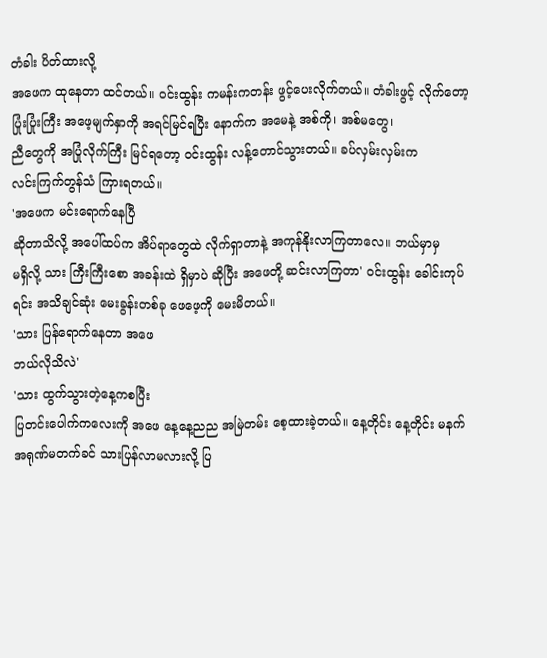တံခါး ပိတ်ထားလို့
အဖေက ထုနေတာ ထင်တယ်။ ဝင်းထွန်း ကမန်းကတန်း ဖွင့်ပေးလိုက်တယ်။ တံခါးဖွင့် လိုက်တော့
ပြုံးပြုံးကြီး အဖေ့မျက်နှာကို အရင်မြင်ရပြီး နောက်က အမေနဲ့ အစ်ကို၊ အစ်မတွေ၊
ညီတွေကို အပြုံလိုက်ကြီး မြင်ရတော့ ဝင်းထွန်း လန့်တောင်သွားတယ်။ ခပ်လှမ်းလှမ်းက
လင်းကြက်တွန်သံ ကြားရတယ်။
'အဖေက မင်းရောက်နေပြီ
ဆိုတာသိလို့ အပေါ်ထပ်က အိပ်ရာတွေထဲ လိုက်ရှာတာနဲ့ အကုန်နိုးလာကြတာလေ။ ဘယ်မှာမှ
မရှိလို့ သား ကြီးကြီးစော အခန်းထဲ ရှိမှာပဲ ဆိုပြီး အဖေတို့ ဆင်းလာကြတာ' ဝင်းထွန်း ခေါင်းကုပ်ရင်း အသိချင်ဆုံး မေးခွန်းတစ်ခု ဖေဖေ့ကို မေးမိတယ်။
'သား ပြန်ရောက်နေတာ အဖေ
ဘယ်လိုသိလဲ'
'သား ထွက်သွားတဲ့နေ့ကစပြီး
ပြတင်းပေါက်ကလေးကို အဖေ နေ့နေ့ညည အမြဲတမ်း စေ့ထားခဲ့တယ်။ နေ့တိုင်း နေ့တိုင်း မနက်
အရုဏ်မတက်ခင် သားပြန်လာမလားလို့ ပြ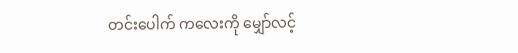တင်းပေါက် ကလေးကို မျှော်လင့်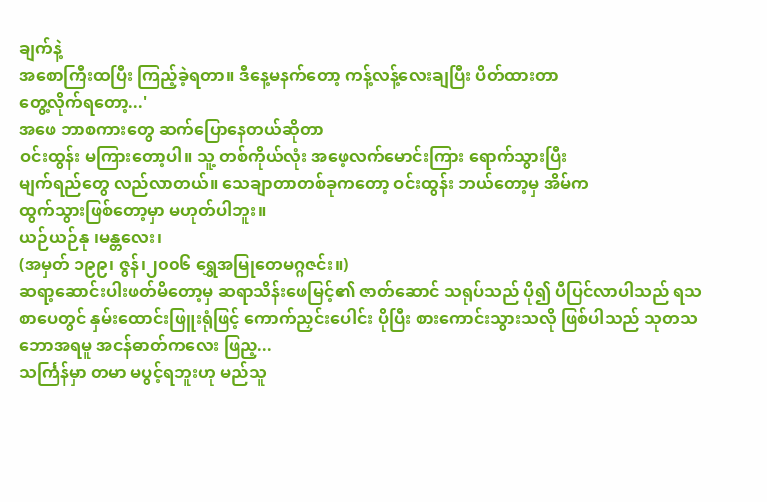ချက်နဲ့
အစောကြီးထပြီး ကြည့်ခဲ့ရတာ။ ဒီနေ့မနက်တော့ ကန့်လန့်လေးချပြီး ပိတ်ထားတာ
တွေ့လိုက်ရတော့...'
အဖေ ဘာစကားတွေ ဆက်ပြောနေတယ်ဆိုတာ
ဝင်းထွန်း မကြားတော့ပါ။ သူ့ တစ်ကိုယ်လုံး အဖေ့လက်မောင်းကြား ရောက်သွားပြီး
မျက်ရည်တွေ လည်လာတယ်။ သေချာတာတစ်ခုကတော့ ဝင်းထွန်း ဘယ်တော့မှ အိမ်က
ထွက်သွားဖြစ်တော့မှာ မဟုတ်ပါဘူး။
ယဉ်ယဉ်နု ၊မန္တလေး၊
(အမှတ် ၁၉၉၊ ဇွန်၊၂၀၀၆ ရွှေအမြုတေမဂ္ဂဇင်း။)
ဆရာ့ဆောင်းပါးဖတ်မိတော့မှ ဆရာသိန်းဖေမြင့်၏ ဇာတ်ဆောင် သရုပ်သည် ပို၍ ပီပြင်လာပါသည် ရသစာပေတွင် နှမ်းထောင်းဖြူးရုံဖြင့် ကောက်ညှင်းပေါင်း ပိုပြီး စားကောင်းသွားသလို ဖြစ်ပါသည် သုတသဘောအရမူ အငန်ဓာတ်ကလေး ဖြည့...
သင်္ကြန်မှာ တမာ မပွင့်ရဘူးဟု မည်သူ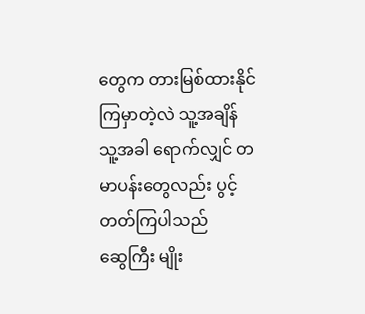တွေက တားမြစ်ထားနိုင် ကြမှာတဲ့လဲ သူ့အချိန် သူ့အခါ ရောက်လျှင် တမာပန်းတွေလည်း ပွင့်တတ်ကြပါသည်
ဆွေကြီး မျိုး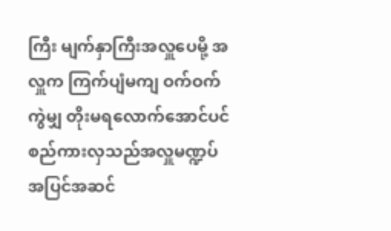ကြီး မျက်နှာကြီးအလှူပေမို့ အလှူက ကြက်ပျံမကျ ဝက်ဝက်ကွဲမျှ တိုးမရလောက်အောင်ပင် စည်ကားလှသည်အလှူမဏ္ဍပ် အပြင်အဆင်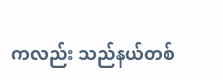ကလည်း သည်နယ်တစ်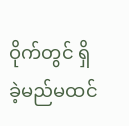ဝိုက်တွင် ရှိခဲ့မည်မထင်